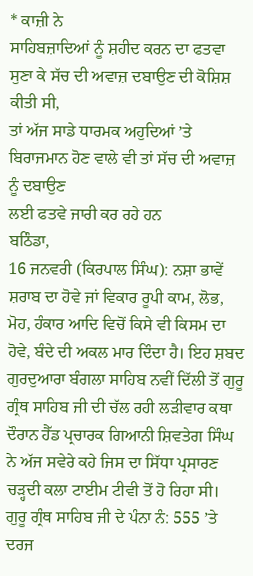* ਕਾਜ਼ੀ ਨੇ
ਸਾਹਿਬਜ਼ਾਦਿਆਂ ਨੂੰ ਸ਼ਹੀਦ ਕਰਨ ਦਾ ਫਤਵਾ ਸੁਣਾ ਕੇ ਸੱਚ ਦੀ ਅਵਾਜ਼ ਦਬਾਉਣ ਦੀ ਕੋਸ਼ਿਸ਼ ਕੀਤੀ ਸੀ,
ਤਾਂ ਅੱਜ ਸਾਡੇ ਧਾਰਮਕ ਅਹੁਦਿਆਂ ’ਤੇ ਬਿਰਾਜਮਾਨ ਹੋਣ ਵਾਲੇ ਵੀ ਤਾਂ ਸੱਚ ਦੀ ਅਵਾਜ਼ ਨੂੰ ਦਬਾਉਣ
ਲਈ ਫਤਵੇ ਜਾਰੀ ਕਰ ਰਹੇ ਹਨ
ਬਠਿੰਡਾ,
16 ਜਨਵਰੀ (ਕਿਰਪਾਲ ਸਿੰਘ): ਨਸ਼ਾ ਭਾਵੇਂ ਸ਼ਰਾਬ ਦਾ ਹੋਵੇ ਜਾਂ ਵਿਕਾਰ ਰੂਪੀ ਕਾਮ, ਲੋਭ,
ਮੋਹ, ਹੰਕਾਰ ਆਦਿ ਵਿਚੋਂ ਕਿਸੇ ਵੀ ਕਿਸਮ ਦਾ ਹੋਵੇ, ਬੰਦੇ ਦੀ ਅਕਲ ਮਾਰ ਦਿੰਦਾ ਹੈ। ਇਹ ਸ਼ਬਦ
ਗੁਰਦੁਆਰਾ ਬੰਗਲਾ ਸਾਹਿਬ ਨਵੀਂ ਦਿੱਲੀ ਤੋਂ ਗੁਰੂ ਗ੍ਰੰਥ ਸਾਹਿਬ ਜੀ ਦੀ ਚੱਲ ਰਹੀ ਲੜੀਵਾਰ ਕਥਾ
ਦੌਰਾਨ ਹੈੱਡ ਪ੍ਰਚਾਰਕ ਗਿਆਨੀ ਸ਼ਿਵਤੇਗ ਸਿੰਘ ਨੇ ਅੱਜ ਸਵੇਰੇ ਕਹੇ ਜਿਸ ਦਾ ਸਿੱਧਾ ਪ੍ਰਸਾਰਣ
ਚੜ੍ਹਦੀ ਕਲਾ ਟਾਈਮ ਟੀਵੀ ਤੋਂ ਹੋ ਰਿਹਾ ਸੀ।
ਗੁਰੂ ਗ੍ਰੰਥ ਸਾਹਿਬ ਜੀ ਦੇ ਪੰਨਾ ਨੰ: 555 ’ਤੇ ਦਰਜ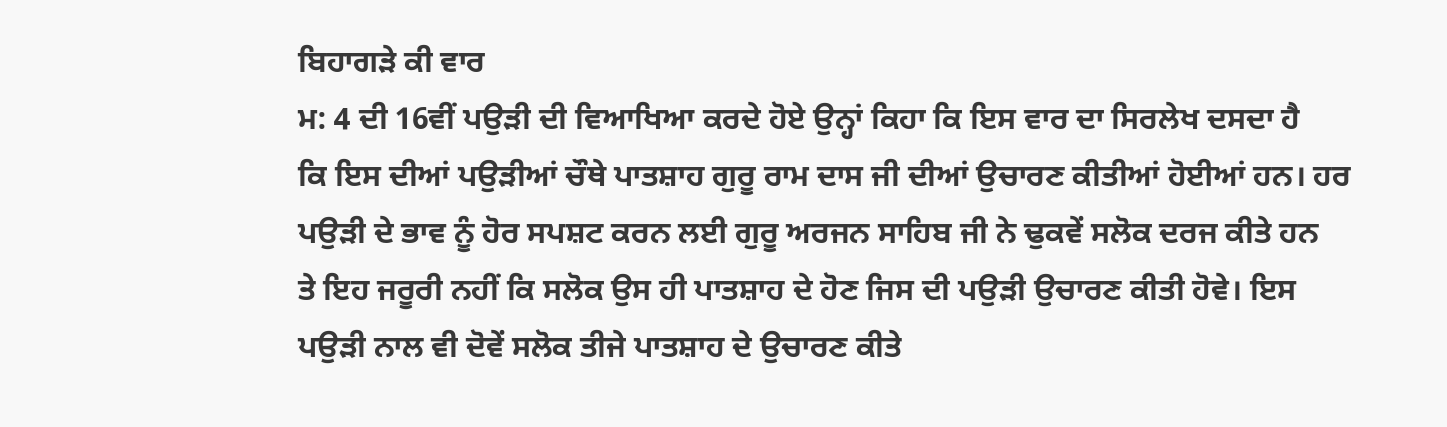ਬਿਹਾਗੜੇ ਕੀ ਵਾਰ
ਮ: 4 ਦੀ 16ਵੀਂ ਪਉੜੀ ਦੀ ਵਿਆਖਿਆ ਕਰਦੇ ਹੋਏ ਉਨ੍ਹਾਂ ਕਿਹਾ ਕਿ ਇਸ ਵਾਰ ਦਾ ਸਿਰਲੇਖ ਦਸਦਾ ਹੈ
ਕਿ ਇਸ ਦੀਆਂ ਪਉੜੀਆਂ ਚੌਥੇ ਪਾਤਸ਼ਾਹ ਗੁਰੂ ਰਾਮ ਦਾਸ ਜੀ ਦੀਆਂ ਉਚਾਰਣ ਕੀਤੀਆਂ ਹੋਈਆਂ ਹਨ। ਹਰ
ਪਉੜੀ ਦੇ ਭਾਵ ਨੂੰ ਹੋਰ ਸਪਸ਼ਟ ਕਰਨ ਲਈ ਗੁਰੂ ਅਰਜਨ ਸਾਹਿਬ ਜੀ ਨੇ ਢੁਕਵੇਂ ਸਲੋਕ ਦਰਜ ਕੀਤੇ ਹਨ
ਤੇ ਇਹ ਜਰੂਰੀ ਨਹੀਂ ਕਿ ਸਲੋਕ ਉਸ ਹੀ ਪਾਤਸ਼ਾਹ ਦੇ ਹੋਣ ਜਿਸ ਦੀ ਪਉੜੀ ਉਚਾਰਣ ਕੀਤੀ ਹੋਵੇ। ਇਸ
ਪਉੜੀ ਨਾਲ ਵੀ ਦੋਵੇਂ ਸਲੋਕ ਤੀਜੇ ਪਾਤਸ਼ਾਹ ਦੇ ਉਚਾਰਣ ਕੀਤੇ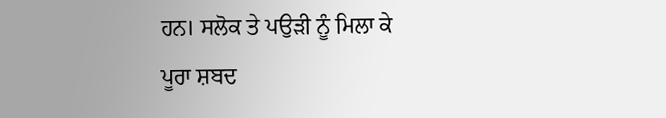ਹਨ। ਸਲੋਕ ਤੇ ਪਉੜੀ ਨੂੰ ਮਿਲਾ ਕੇ
ਪੂਰਾ ਸ਼ਬਦ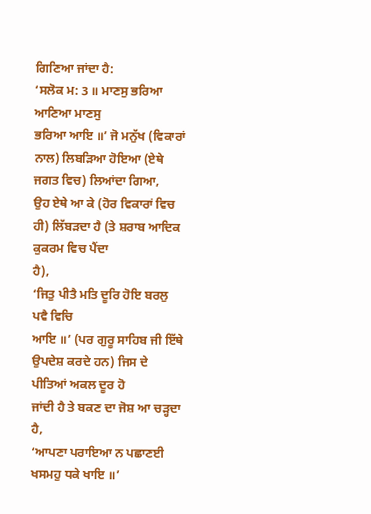ਗਿਣਿਆ ਜਾਂਦਾ ਹੈ:
‘ਸਲੋਕ ਮ: 3 ॥ ਮਾਣਸੁ ਭਰਿਆ ਆਣਿਆ ਮਾਣਸੁ
ਭਰਿਆ ਆਇ ॥’ ਜੋ ਮਨੁੱਖ (ਵਿਕਾਰਾਂ ਨਾਲ) ਲਿਬੜਿਆ ਹੋਇਆ (ਏਥੇ ਜਗਤ ਵਿਚ) ਲਿਆਂਦਾ ਗਿਆ,
ਉਹ ਏਥੇ ਆ ਕੇ (ਹੋਰ ਵਿਕਾਰਾਂ ਵਿਚ ਹੀ) ਲਿੱਬੜਦਾ ਹੈ (ਤੇ ਸ਼ਰਾਬ ਆਦਿਕ ਕੁਕਰਮ ਵਿਚ ਪੈਂਦਾ
ਹੈ),
‘ਜਿਤੁ ਪੀਤੈ ਮਤਿ ਦੂਰਿ ਹੋਇ ਬਰਲੁ ਪਵੈ ਵਿਚਿ
ਆਇ ॥’ (ਪਰ ਗੁਰੂ ਸਾਹਿਬ ਜੀ ਇੱਥੇ ਉਪਦੇਸ਼ ਕਰਦੇ ਹਨ) ਜਿਸ ਦੇ ਪੀਤਿਆਂ ਅਕਲ ਦੂਰ ਹੋ
ਜਾਂਦੀ ਹੈ ਤੇ ਬਕਣ ਦਾ ਜੋਸ਼ ਆ ਚੜ੍ਹਦਾ ਹੈ,
‘ਆਪਣਾ ਪਰਾਇਆ ਨ ਪਛਾਣਈ ਖਸਮਹੁ ਧਕੇ ਖਾਇ ॥’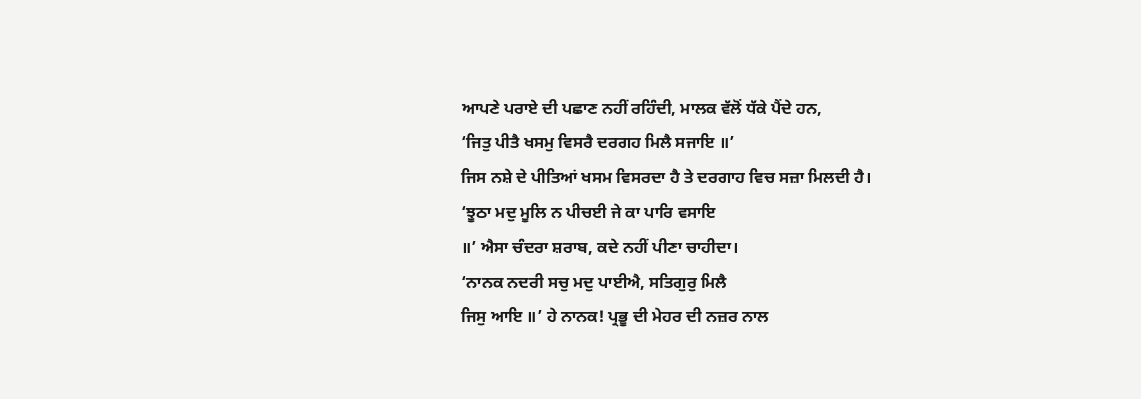ਆਪਣੇ ਪਰਾਏ ਦੀ ਪਛਾਣ ਨਹੀਂ ਰਹਿੰਦੀ, ਮਾਲਕ ਵੱਲੋਂ ਧੱਕੇ ਪੈਂਦੇ ਹਨ,
‘ਜਿਤੁ ਪੀਤੈ ਖਸਮੁ ਵਿਸਰੈ ਦਰਗਹ ਮਿਲੈ ਸਜਾਇ ॥’
ਜਿਸ ਨਸ਼ੇ ਦੇ ਪੀਤਿਆਂ ਖਸਮ ਵਿਸਰਦਾ ਹੈ ਤੇ ਦਰਗਾਹ ਵਿਚ ਸਜ਼ਾ ਮਿਲਦੀ ਹੈ।
‘ਝੂਠਾ ਮਦੁ ਮੂਲਿ ਨ ਪੀਚਈ ਜੇ ਕਾ ਪਾਰਿ ਵਸਾਇ
॥’ ਐਸਾ ਚੰਦਰਾ ਸ਼ਰਾਬ, ਕਦੇ ਨਹੀਂ ਪੀਣਾ ਚਾਹੀਦਾ।
‘ਨਾਨਕ ਨਦਰੀ ਸਚੁ ਮਦੁ ਪਾਈਐ, ਸਤਿਗੁਰੁ ਮਿਲੈ
ਜਿਸੁ ਆਇ ॥’ ਹੇ ਨਾਨਕ! ਪ੍ਰਭੂ ਦੀ ਮੇਹਰ ਦੀ ਨਜ਼ਰ ਨਾਲ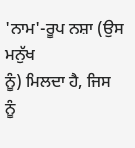'ਨਾਮ'-ਰੂਪ ਨਸ਼ਾ (ਉਸ ਮਨੁੱਖ
ਨੂੰ) ਮਿਲਦਾ ਹੈ, ਜਿਸ ਨੂੰ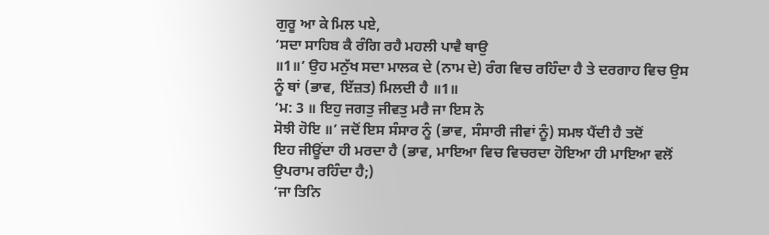ਗੁਰੂ ਆ ਕੇ ਮਿਲ ਪਏ,
‘ਸਦਾ ਸਾਹਿਬ ਕੈ ਰੰਗਿ ਰਹੈ ਮਹਲੀ ਪਾਵੈ ਥਾਉ
॥1॥’ ਉਹ ਮਨੁੱਖ ਸਦਾ ਮਾਲਕ ਦੇ (ਨਾਮ ਦੇ) ਰੰਗ ਵਿਚ ਰਹਿੰਦਾ ਹੈ ਤੇ ਦਰਗਾਹ ਵਿਚ ਉਸ
ਨੂੰ ਥਾਂ (ਭਾਵ, ਇੱਜ਼ਤ) ਮਿਲਦੀ ਹੈ ॥1॥
‘ਮ: 3 ॥ ਇਹੁ ਜਗਤੁ ਜੀਵਤੁ ਮਰੈ ਜਾ ਇਸ ਨੋ
ਸੋਝੀ ਹੋਇ ॥’ ਜਦੋਂ ਇਸ ਸੰਸਾਰ ਨੂੰ (ਭਾਵ, ਸੰਸਾਰੀ ਜੀਵਾਂ ਨੂੰ) ਸਮਝ ਪੈਂਦੀ ਹੈ ਤਦੋਂ
ਇਹ ਜੀਊਂਦਾ ਹੀ ਮਰਦਾ ਹੈ (ਭਾਵ, ਮਾਇਆ ਵਿਚ ਵਿਚਰਦਾ ਹੋਇਆ ਹੀ ਮਾਇਆ ਵਲੋਂ ਉਪਰਾਮ ਰਹਿੰਦਾ ਹੈ;)
‘ਜਾ ਤਿਨਿ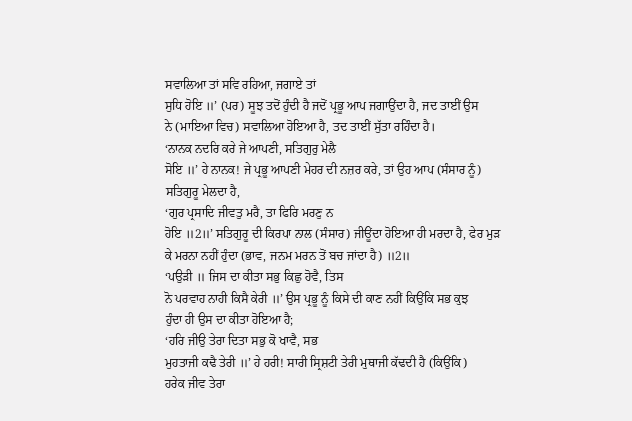ਸਵਾਲਿਆ ਤਾਂ ਸਵਿ ਰਹਿਆ, ਜਗਾਏ ਤਾਂ
ਸੁਧਿ ਹੋਇ ॥’ (ਪਰ) ਸੂਝ ਤਦੋਂ ਹੁੰਦੀ ਹੈ ਜਦੋਂ ਪ੍ਰਭੂ ਆਪ ਜਗਾਉਂਦਾ ਹੈ, ਜਦ ਤਾਈਂ ਉਸ
ਨੇ (ਮਾਇਆ ਵਿਚ) ਸਵਾਲਿਆ ਹੋਇਆ ਹੈ, ਤਦ ਤਾਈਂ ਸੁੱਤਾ ਰਹਿੰਦਾ ਹੈ।
‘ਨਾਨਕ ਨਦਰਿ ਕਰੇ ਜੇ ਆਪਣੀ, ਸਤਿਗੁਰੁ ਮੇਲੈ
ਸੋਇ ॥’ ਹੇ ਨਾਨਕ! ਜੇ ਪ੍ਰਭੂ ਆਪਣੀ ਮੇਹਰ ਦੀ ਨਜ਼ਰ ਕਰੇ, ਤਾਂ ਉਹ ਆਪ (ਸੰਸਾਰ ਨੂੰ)
ਸਤਿਗੁਰੂ ਮੇਲਦਾ ਹੈ,
‘ਗੁਰ ਪ੍ਰਸਾਦਿ ਜੀਵਤੁ ਮਰੈ, ਤਾ ਫਿਰਿ ਮਰਣੁ ਨ
ਹੋਇ ॥2॥’ ਸਤਿਗੁਰੂ ਦੀ ਕਿਰਪਾ ਨਾਲ (ਸੰਸਾਰ) ਜੀਊਂਦਾ ਹੋਇਆ ਹੀ ਮਰਦਾ ਹੈ, ਫੇਰ ਮੁੜ
ਕੇ ਮਰਨਾ ਨਹੀਂ ਹੁੰਦਾ (ਭਾਵ, ਜਨਮ ਮਰਨ ਤੋਂ ਬਚ ਜਾਂਦਾ ਹੈ) ॥2॥
‘ਪਉੜੀ ॥ ਜਿਸ ਦਾ ਕੀਤਾ ਸਭੁ ਕਿਛੁ ਹੋਵੈ, ਤਿਸ
ਨੋ ਪਰਵਾਹ ਨਾਹੀ ਕਿਸੈ ਕੇਰੀ ॥’ ਉਸ ਪ੍ਰਭੂ ਨੂੰ ਕਿਸੇ ਦੀ ਕਾਣ ਨਹੀਂ ਕਿਉਂਕਿ ਸਭ ਕੁਝ
ਹੁੰਦਾ ਹੀ ਉਸ ਦਾ ਕੀਤਾ ਹੋਇਆ ਹੈ;
‘ਹਰਿ ਜੀਉ ਤੇਰਾ ਦਿਤਾ ਸਭੁ ਕੋ ਖਾਵੈ, ਸਭ
ਮੁਹਤਾਜੀ ਕਢੈ ਤੇਰੀ ॥’ ਹੇ ਹਰੀ! ਸਾਰੀ ਸ੍ਰਿਸ਼ਟੀ ਤੇਰੀ ਮੁਥਾਜੀ ਕੱਢਦੀ ਹੈ (ਕਿਉਂਕਿ)
ਹਰੇਕ ਜੀਵ ਤੇਰਾ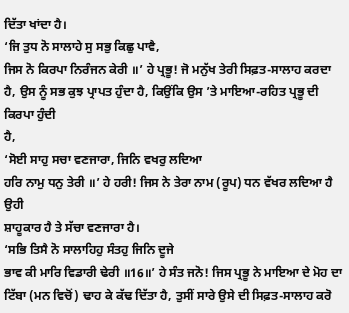ਦਿੱਤਾ ਖਾਂਦਾ ਹੈ।
‘ਜਿ ਤੁਧ ਨੋ ਸਾਲਾਹੇ ਸੁ ਸਭੁ ਕਿਛੁ ਪਾਵੈ,
ਜਿਸ ਨੋ ਕਿਰਪਾ ਨਿਰੰਜਨ ਕੇਰੀ ॥’ ਹੇ ਪ੍ਰਭੂ! ਜੋ ਮਨੁੱਖ ਤੇਰੀ ਸਿਫ਼ਤ-ਸਾਲਾਹ ਕਰਦਾ
ਹੈ, ਉਸ ਨੂੰ ਸਭ ਕੁਝ ਪ੍ਰਾਪਤ ਹੁੰਦਾ ਹੈ, ਕਿਉਂਕਿ ਉਸ ’ਤੇ ਮਾਇਆ-ਰਹਿਤ ਪ੍ਰਭੂ ਦੀ ਕਿਰਪਾ ਹੁੰਦੀ
ਹੈ,
‘ਸੋਈ ਸਾਹੁ ਸਚਾ ਵਣਜਾਰਾ, ਜਿਨਿ ਵਖਰੁ ਲਦਿਆ
ਹਰਿ ਨਾਮੁ ਧਨੁ ਤੇਰੀ ॥’ ਹੇ ਹਰੀ! ਜਿਸ ਨੇ ਤੇਰਾ ਨਾਮ (ਰੂਪ) ਧਨ ਵੱਖਰ ਲਦਿਆ ਹੈ ਉਹੀ
ਸ਼ਾਹੂਕਾਰ ਹੈ ਤੇ ਸੱਚਾ ਵਣਜਾਰਾ ਹੈ।
‘ਸਭਿ ਤਿਸੈ ਨੋ ਸਾਲਾਹਿਹੁ ਸੰਤਹੁ ਜਿਨਿ ਦੂਜੇ
ਭਾਵ ਕੀ ਮਾਰਿ ਵਿਡਾਰੀ ਢੇਰੀ ॥16॥’ ਹੇ ਸੰਤ ਜਨੋ! ਜਿਸ ਪ੍ਰਭੂ ਨੇ ਮਾਇਆ ਦੇ ਮੋਹ ਦਾ
ਟਿੱਬਾ (ਮਨ ਵਿਚੋਂ) ਢਾਹ ਕੇ ਕੱਢ ਦਿੱਤਾ ਹੈ, ਤੁਸੀਂ ਸਾਰੇ ਉਸੇ ਦੀ ਸਿਫ਼ਤ-ਸਾਲਾਹ ਕਰੋ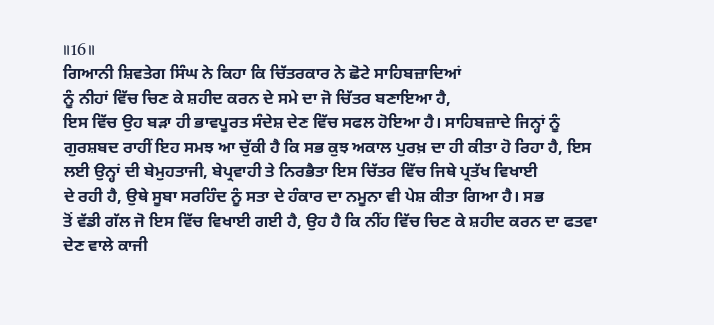॥16॥
ਗਿਆਨੀ ਸ਼ਿਵਤੇਗ ਸਿੰਘ ਨੇ ਕਿਹਾ ਕਿ ਚਿੱਤਰਕਾਰ ਨੇ ਛੋਟੇ ਸਾਹਿਬਜ਼ਾਦਿਆਂ
ਨੂੰ ਨੀਹਾਂ ਵਿੱਚ ਚਿਣ ਕੇ ਸ਼ਹੀਦ ਕਰਨ ਦੇ ਸਮੇ ਦਾ ਜੋ ਚਿੱਤਰ ਬਣਾਇਆ ਹੈ,
ਇਸ ਵਿੱਚ ਉਹ ਬੜਾ ਹੀ ਭਾਵਪੂਰਤ ਸੰਦੇਸ਼ ਦੇਣ ਵਿੱਚ ਸਫਲ ਹੋਇਆ ਹੈ। ਸਾਹਿਬਜ਼ਾਦੇ ਜਿਨ੍ਹਾਂ ਨੂੰ
ਗੁਰਸ਼ਬਦ ਰਾਹੀਂ ਇਹ ਸਮਝ ਆ ਚੁੱਕੀ ਹੈ ਕਿ ਸਭ ਕੁਝ ਅਕਾਲ ਪੁਰਖ਼ ਦਾ ਹੀ ਕੀਤਾ ਹੋ ਰਿਹਾ ਹੈ, ਇਸ
ਲਈ ਉਨ੍ਹਾਂ ਦੀ ਬੇਮੁਹਤਾਜੀ, ਬੇਪ੍ਰਵਾਹੀ ਤੇ ਨਿਰਭੈਤਾ ਇਸ ਚਿੱਤਰ ਵਿੱਚ ਜਿਥੇ ਪ੍ਰਤੱਖ ਵਿਖਾਈ
ਦੇ ਰਹੀ ਹੈ, ਉਥੇ ਸੂਬਾ ਸਰਹਿੰਦ ਨੂੰ ਸਤਾ ਦੇ ਹੰਕਾਰ ਦਾ ਨਮੂਨਾ ਵੀ ਪੇਸ਼ ਕੀਤਾ ਗਿਆ ਹੈ। ਸਭ
ਤੋਂ ਵੱਡੀ ਗੱਲ ਜੋ ਇਸ ਵਿੱਚ ਵਿਖਾਈ ਗਈ ਹੈ, ਉਹ ਹੈ ਕਿ ਨੀਂਹ ਵਿੱਚ ਚਿਣ ਕੇ ਸ਼ਹੀਦ ਕਰਨ ਦਾ ਫਤਵਾ
ਦੇਣ ਵਾਲੇ ਕਾਜੀ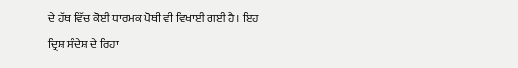ਦੇ ਹੱਥ ਵਿੱਚ ਕੋਈ ਧਾਰਮਕ ਪੋਥੀ ਵੀ ਵਿਖਾਈ ਗਈ ਹੈ। ਇਹ ਦ੍ਰਿਸ਼ ਸੰਦੇਸ਼ ਦੇ ਰਿਹਾ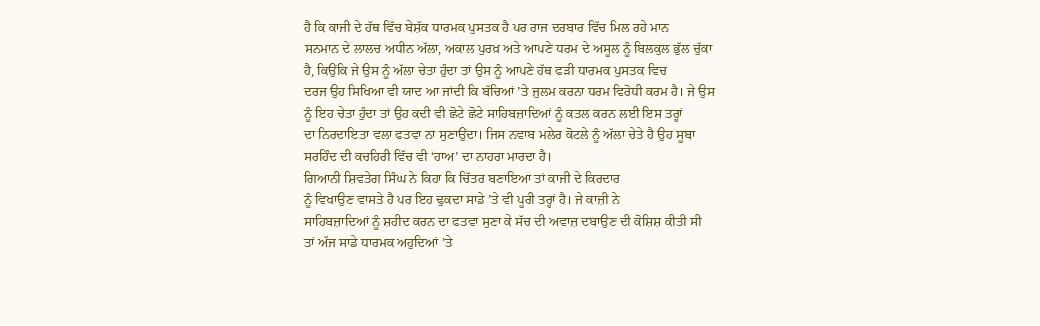ਹੈ ਕਿ ਕਾਜੀ ਦੇ ਹੱਥ ਵਿੱਚ ਬੇਸ਼ੱਕ ਧਾਰਮਕ ਪੁਸਤਕ ਹੈ ਪਰ ਰਾਜ ਦਰਬਾਰ ਵਿੱਚ ਮਿਲ ਰਹੇ ਮਾਨ
ਸਨਮਾਨ ਦੇ ਲਾਲਚ ਅਧੀਨ ਅੱਲਾ, ਅਕਾਲ ਪੁਰਖ਼ ਅਤੇ ਆਪਣੇ ਧਰਮ ਦੇ ਅਸੂਲ ਨੂੰ ਬਿਲਕੁਲ ਭੁੱਲ ਚੁੱਕਾ
ਹੈ, ਕਿਉਂਕਿ ਜੇ ਉਸ ਨੂੰ ਅੱਲਾ ਚੇਤਾ ਹੁੰਦਾ ਤਾਂ ਉਸ ਨੂੰ ਆਪਣੇ ਹੱਥ ਫੜੀ ਧਾਰਮਕ ਪੁਸਤਕ ਵਿਚ
ਦਰਜ ਉਹ ਸਿਖਿਆ ਵੀ ਯਾਦ ਆ ਜਾਂਦੀ ਕਿ ਬੱਚਿਆਂ ’ਤੇ ਜੁਲਮ ਕਰਨਾ ਧਰਮ ਵਿਰੋਧੀ ਕਰਮ ਹੈ। ਜੇ ਉਸ
ਨੂੰ ਇਹ ਚੇਤਾ ਹੁੰਦਾ ਤਾਂ ਉਹ ਕਦੀ ਵੀ ਛੋਟੇ ਛੋਟੇ ਸਾਹਿਬਜ਼ਾਦਿਆਂ ਨੂੰ ਕਤਲ ਕਰਨ ਲਈ ਇਸ ਤਰ੍ਹਾਂ
ਦਾ ਨਿਰਦਾਇਤਾ ਵਲਾ ਫਤਵਾ ਨਾ ਸੁਣਾਉਂਦਾ। ਜਿਸ ਨਵਾਬ ਮਲੇਰ ਕੋਟਲੇ ਨੂੰ ਅੱਲਾ ਚੇਤੇ ਹੈ ਉਹ ਸੂਬਾ
ਸਰਹਿੰਦ ਦੀ ਕਚਹਿਰੀ ਵਿੱਚ ਵੀ ‘ਹਾਅ’ ਦਾ ਨਾਹਰਾ ਮਾਰਦਾ ਹੈ।
ਗਿਆਨੀ ਸ਼ਿਵਤੇਗ ਸਿੰਘ ਨੇ ਕਿਹਾ ਕਿ ਚਿੱਤਰ ਬਣਾਇਆ ਤਾਂ ਕਾਜੀ ਦੇ ਕਿਰਦਾਰ
ਨੂੰ ਵਿਖਾਉਣ ਵਾਸਤੇ ਹੈ ਪਰ ਇਹ ਢੁਕਦਾ ਸਾਡੇ ’ਤੇ ਵੀ ਪੂਰੀ ਤਰ੍ਹਾਂ ਹੈ। ਜੇ ਕਾਜ਼ੀ ਨੇ
ਸਾਹਿਬਜ਼ਾਦਿਆਂ ਨੂੰ ਸ਼ਹੀਦ ਕਰਨ ਦਾ ਫਤਵਾ ਸੁਣਾ ਕੇ ਸੱਚ ਦੀ ਅਵਾਜ਼ ਦਬਾਉਣ ਦੀ ਕੋਸ਼ਿਸ਼ ਕੀਤੀ ਸੀ
ਤਾਂ ਅੱਜ ਸਾਡੇ ਧਾਰਮਕ ਅਹੁਦਿਆਂ ’ਤੇ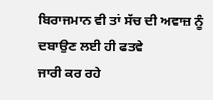ਬਿਰਾਜਮਾਨ ਵੀ ਤਾਂ ਸੱਚ ਦੀ ਅਵਾਜ਼ ਨੂੰ ਦਬਾਉਣ ਲਈ ਹੀ ਫਤਵੇ
ਜਾਰੀ ਕਰ ਰਹੇ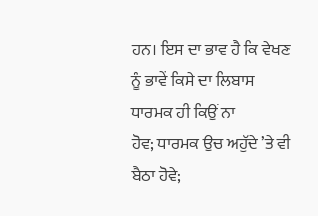ਹਨ। ਇਸ ਦਾ ਭਾਵ ਹੈ ਕਿ ਵੇਖਣ ਨੂੰ ਭਾਵੇਂ ਕਿਸੇ ਦਾ ਲਿਬਾਸ ਧਾਰਮਕ ਹੀ ਕਿਉਂ ਨਾ
ਹੋਵ; ਧਾਰਮਕ ਉਚ ਅਹੁੱਦੇ ’ਤੇ ਵੀ ਬੈਠਾ ਹੋਵੇ;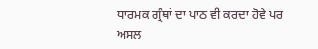ਧਾਰਮਕ ਗ੍ਰੰਥਾਂ ਦਾ ਪਾਠ ਵੀ ਕਰਦਾ ਹੋਵੇ ਪਰ
ਅਸਲ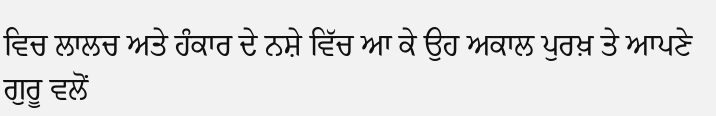ਵਿਚ ਲਾਲਚ ਅਤੇ ਹੰਕਾਰ ਦੇ ਨਸ਼ੇ ਵਿੱਚ ਆ ਕੇ ਉਹ ਅਕਾਲ ਪੁਰਖ਼ ਤੇ ਆਪਣੇ ਗੁਰੂ ਵਲੋਂ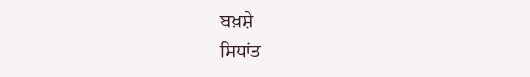ਬਖ਼ਸ਼ੇ
ਸਿਧਾਂਤ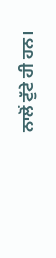ਨਾਲੋਂ ਟੁੱਟੇ ਹੀ ਹਨ।